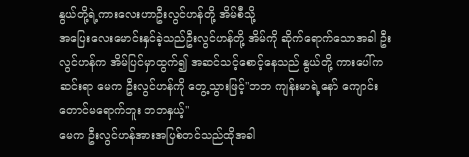နွယ်တို့ရဲ့ကားလေးဟာဦးလွင်ဟန်တို့ အိမ်စီသို့
အပြေးလေးမောင်းနှင်ခဲ့သည်ဦးလွင်ဟန်တို့ အိမ်ကို ဆိုက်ရောက်သောအခါ ဦးလွင်ဟန်က အိမ်ပြင်မှာထွက်၍ အဆင်သင့်စောင့်နေသည် နွယ်တို့ ကားပေါ်က ဆင်းရာ မေက ဦးလွင်ဟန်ကို တွေ့သွားဖြင့်"ဘဘ ကျန်းမာရဲ့နော် ကျောင်းတောင်မရောက်ဘူး ဘဘနှယ့်"
မေက ဦးလွင်ဟန်အားအပြစ်တင်သည်ထိုအခါ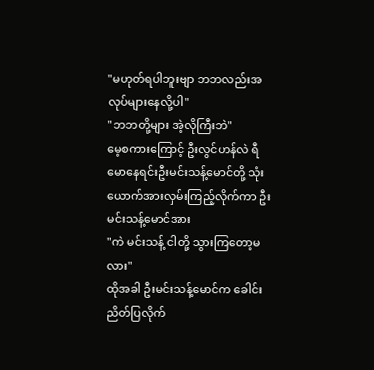"မဟုတ်ရပါဘူးဗျာ ဘဘလည်းအလုပ်များနေလို့ပါ"
"ဘဘတို့များ အဲ့လိုကြီးဘဲ"
မေ့စကားကြောင့် ဦးလွင်ဟန်လဲ ရီမောနေရင်းဦးမင်းသန့်မောင်တို့ သုံးယောက်အားလှမ်းကြည့်လိုက်ကာ ဦးမင်းသန့်မောင်အား
"ကဲ မင်းသန့် ငါတို့ သွားကြတော့မလား"
ထိုအခါ ဦးမင်းသန့်မောင်က ခေါင်းညိတ်ပြလိုက်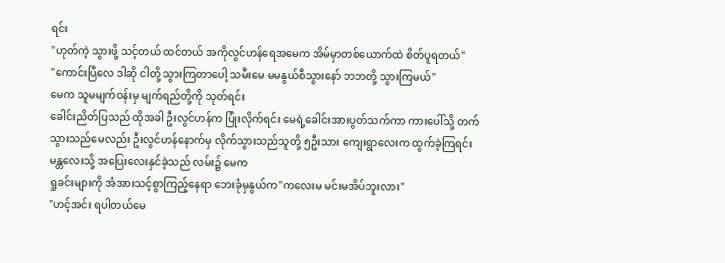ရင်း
"ဟုတ်ကဲ့ သွားဖို့ သင့်တယ် ထင်တယ် အကိုလွင်ဟန်ရေအမေက အိမ်မှာတစ်ယောက်ထဲ စိတ်ပူရတယ်"
"ကောင်းပြီလေ ဒါဆို ငါတို့ သွားကြတာပေါ့ သမီးမေ မမနွယ်စီသွားနော် ဘဘတို့ သွားကြမယ်"
မေက သူမမျက်ဝန်းမှ မျက်ရည်တို့ကို သုတ်ရင်း
ခေါင်းညိတ်ပြသည် ထိုအခါ ဦးလွင်ဟန်က ပြုံးလိုက်ရင်း မေရဲ့ခေါင်းအားပွတ်သက်ကာ ကားပေါ်သို့ တက်သွားသည်မေလည်း ဦးလွင်ဟန်နောက်မှ လိုက်သွားသည်သူတို့ ၅ဦးသား ကျေးရွာလေးက ထွက်ခဲ့ကြရင်း
မန္တလေးသို့ အပြေးလေးနှင်ခဲ့သည် လမ်း၌ မေက
ရှုခင်းများကို အံအားသင့်စွာကြည့်နေရာ ဘေးခုံမှနွယ်က"ကလေးမ မင်းမအိပ်ဘူးလား"
"ဟင့်အင်း ရပါတယ်မေ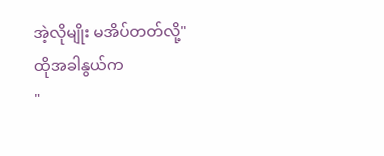အဲ့လိုမျိုး မအိပ်တတ်လို့"
ထိုအခါနွယ်က
"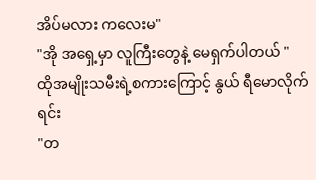အိပ်မလား ကလေးမ"
"အို အရှေ့မှာ လူကြီးတွေနဲ့ မေရှက်ပါတယ် "
ထိုအမျိုးသမီးရဲ့စကားကြောင့် နွယ် ရီမောလိုက်ရင်း
"တ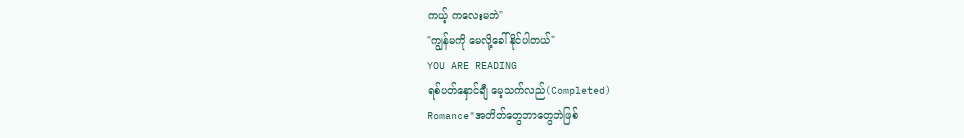ကယ့် ကလေးမဘဲ"
"ကျွန်မကို မေလို့ခေါ်နိုင်ပါတယ်"
YOU ARE READING
ရစ်ပတ်နှောင်ချီ မေ့သက်လည်(Completed)
Romance"အတိတ်တွေဘာတွေဘဲဖြစ်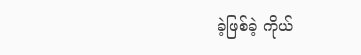ခဲ့ဖြစ်ခဲ့ ကိုယ်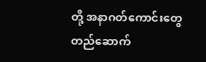တို့ အနာဂတ်ကောင်းတွေ တည်ဆောက်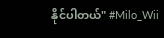နိုင်ပါတယ်" #Milo_Wii